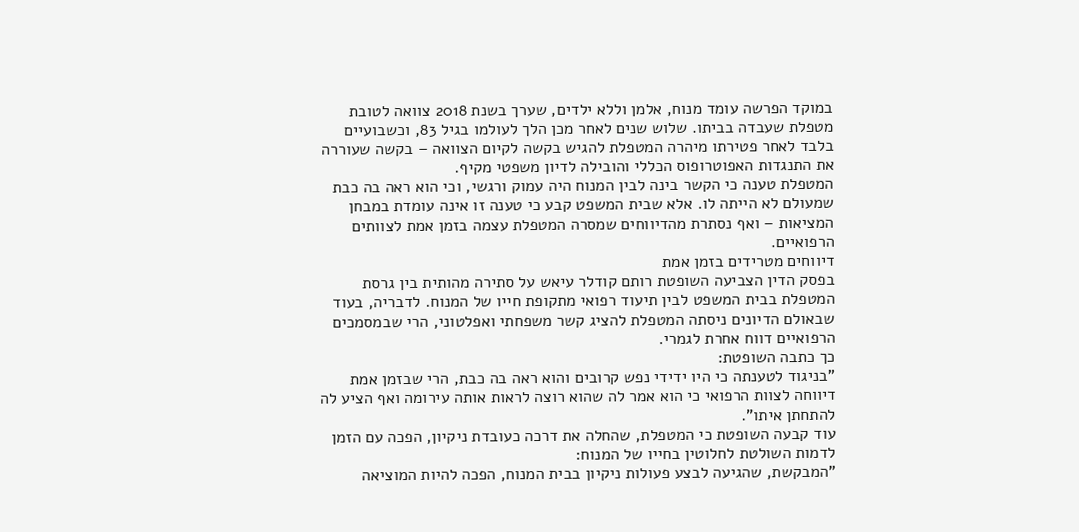במוקד הפרשה עומד מנוח, אלמן וללא ילדים, שערך בשנת 2018 צוואה לטובת מטפלת שעבדה בביתו. שלוש שנים לאחר מכן הלך לעולמו בגיל 83, וכשבועיים בלבד לאחר פטירתו מיהרה המטפלת להגיש בקשה לקיום הצוואה – בקשה שעוררה את התנגדות האפוטרופוס הכללי והובילה לדיון משפטי מקיף.
המטפלת טענה כי הקשר בינה לבין המנוח היה עמוק ורגשי, וכי הוא ראה בה כבת שמעולם לא הייתה לו. אלא שבית המשפט קבע כי טענה זו אינה עומדת במבחן המציאות – ואף נסתרת מהדיווחים שמסרה המטפלת עצמה בזמן אמת לצוותים הרפואיים.
דיווחים מטרידים בזמן אמת
בפסק הדין הצביעה השופטת רותם קודלר עיאש על סתירה מהותית בין גרסת המטפלת בבית המשפט לבין תיעוד רפואי מתקופת חייו של המנוח. לדבריה, בעוד שבאולם הדיונים ניסתה המטפלת להציג קשר משפחתי ואפלטוני, הרי שבמסמכים הרפואיים דווח אחרת לגמרי.
כך כתבה השופטת:
"בניגוד לטענתה כי היו ידידי נפש קרובים והוא ראה בה כבת, הרי שבזמן אמת דיווחה לצוות הרפואי כי הוא אמר לה שהוא רוצה לראות אותה עירומה ואף הציע לה להתחתן איתו".
עוד קבעה השופטת כי המטפלת, שהחלה את דרכה כעובדת ניקיון, הפכה עם הזמן לדמות השולטת לחלוטין בחייו של המנוח:
"המבקשת, שהגיעה לבצע פעולות ניקיון בבית המנוח, הפכה להיות המוציאה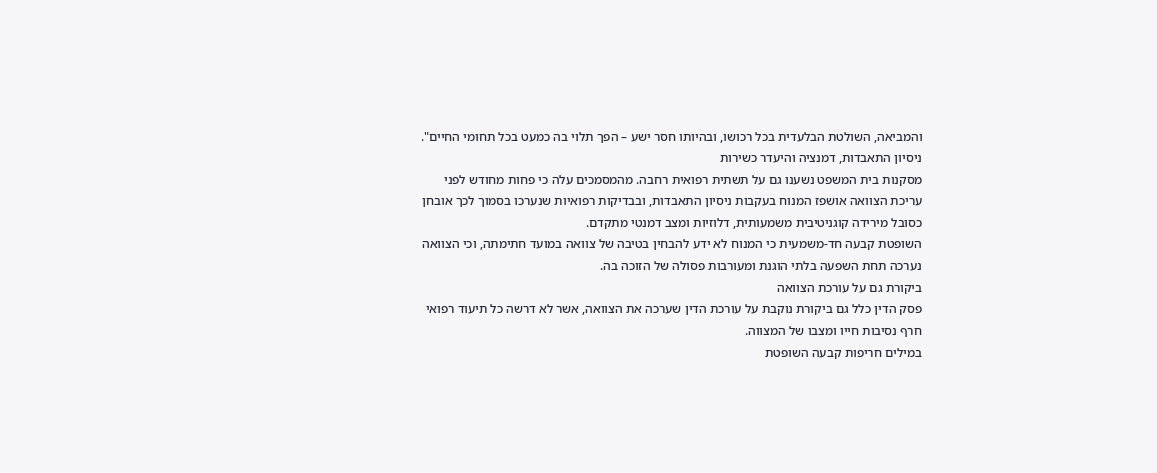והמביאה, השולטת הבלעדית בכל רכושו, ובהיותו חסר ישע – הפך תלוי בה כמעט בכל תחומי החיים".
ניסיון התאבדות, דמנציה והיעדר כשירות
מסקנות בית המשפט נשענו גם על תשתית רפואית רחבה. מהמסמכים עלה כי פחות מחודש לפני עריכת הצוואה אושפז המנוח בעקבות ניסיון התאבדות, ובבדיקות רפואיות שנערכו בסמוך לכך אובחן כסובל מירידה קוגניטיבית משמעותית, דלוזיות ומצב דמנטי מתקדם.
השופטת קבעה חד-משמעית כי המנוח לא ידע להבחין בטיבה של צוואה במועד חתימתה, וכי הצוואה נערכה תחת השפעה בלתי הוגנת ומעורבות פסולה של הזוכה בה.
ביקורת גם על עורכת הצוואה
פסק הדין כלל גם ביקורת נוקבת על עורכת הדין שערכה את הצוואה, אשר לא דרשה כל תיעוד רפואי חרף נסיבות חייו ומצבו של המצווה.
במילים חריפות קבעה השופטת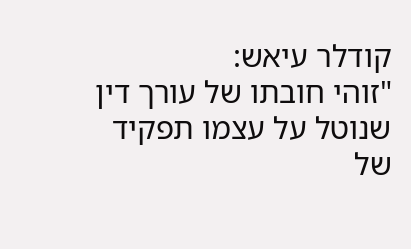קודלר עיאש:
"זוהי חובתו של עורך דין שנוטל על עצמו תפקיד של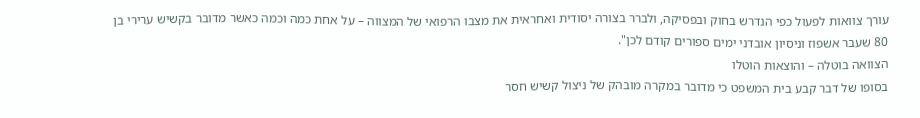עורך צוואות לפעול כפי הנדרש בחוק ובפסיקה, ולברר בצורה יסודית ואחראית את מצבו הרפואי של המצווה – על אחת כמה וכמה כאשר מדובר בקשיש ערירי בן 80 שעבר אשפוז וניסיון אובדני ימים ספורים קודם לכן".
הצוואה בוטלה – והוצאות הוטלו
בסופו של דבר קבע בית המשפט כי מדובר במקרה מובהק של ניצול קשיש חסר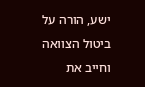ישע, הורה על ביטול הצוואה וחייב את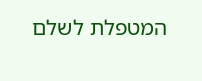המטפלת לשלם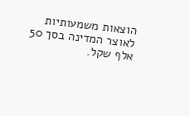הוצאות משמעותיות לאוצר המדינה בסך 50 אלף שקל.